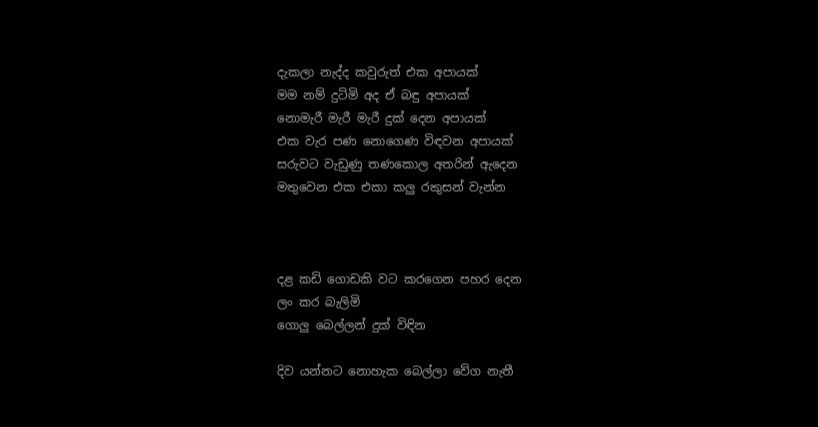දැකලා නැද්ද කවුරුත් එක අපායක්
මම නම් දුටිමි අද ඒ බඳු අපායක්
නොමැරී මැරී මැරී දුක් දෙන අපායක්
එක වැර පණ නොගෙණ විඳවන අපායක්
සරුවට වැඩුණු තණකොල අතරින් ඇදෙන
මතුවෙන එක එකා කලු රකුසන් වැන්න



දළ කඩි ගොඩකි වට කරගෙන පහර දෙන
ලං කර බැලිමි
ගොලු බෙල්ලන් දුක් විඳින

දිව යන්නට නොහැක බෙල්ලා වේග නැතී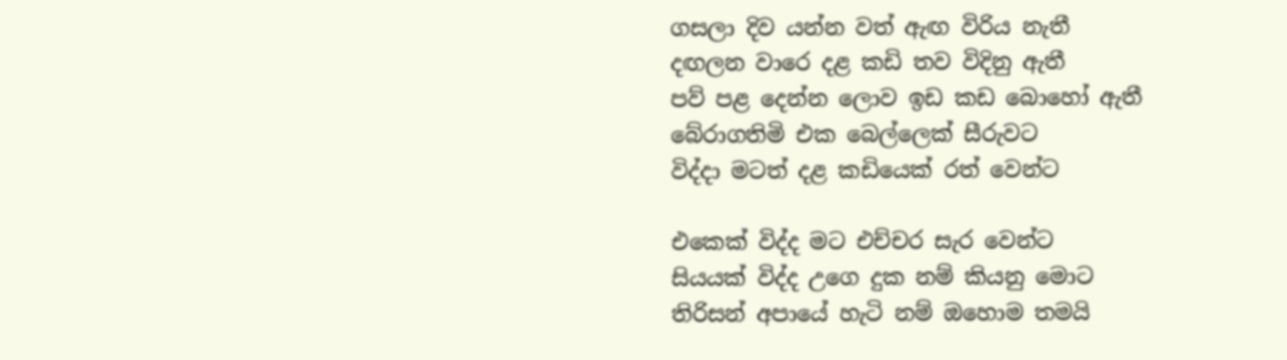ගසලා දිව යන්න වත් ඇඟ විරිය නැතී
දඟලන වාරෙ දළ කඩි තව විදිනු ඇතී
පව් පළ දෙන්න ලොව ඉඩ කඩ බොහෝ ඇතී
බේරාගතිමි එක බෙල්ලෙක් සීරුවට
විද්දා මටත් දළ කඩියෙක් රත් වෙන්ට

එකෙක් විද්ද මට එච්චර සැර වෙන්ට
සියයක් විද්ද උගෙ දුක නම් කියනු මොට
තිරිසන් අපායේ හැටි නම් ඔහොම තමයි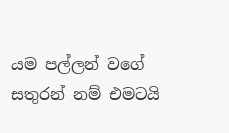යම පල්ලන් වගේ සතුරන් නම් එමටයි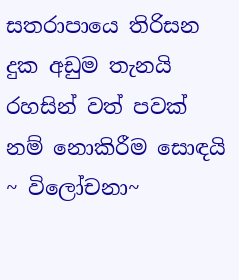සතරාපායෙ තිරිසන දුක අඩුම තැනයි
රහසින් වත් පවක් නම් නොකිරීම සොඳයි
~ විලෝචනා~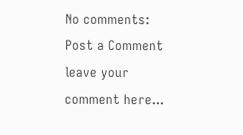No comments:
Post a Comment
leave your comment here...